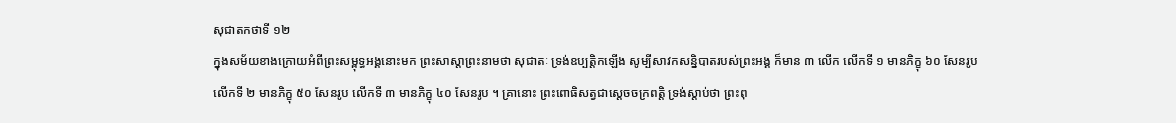សុជាតកថាទី ១២
ក្នុងសម័យខាងក្រោយអំពីព្រះសម្ពុទ្ធអង្គនោះមក ព្រះសាស្តាព្រះនាមថា សុជាតៈ ទ្រង់ឧប្បត្តិកឡើង សូម្បីសាវកសន្និបាតរបស់ព្រះអង្គ ក៏មាន ៣ លើក លើកទី ១ មានភិក្ខុ ៦០ សែនរូប លើកទី ២ មានភិក្ខុ ៥០ សែនរូប លើកទី ៣ មានភិក្ខុ ៤០ សែនរូប ។ គ្រានោះ ព្រះពោធិសត្វជាស្តេចចក្រពត្តិ ទ្រង់ស្តាប់ថា ព្រះពុ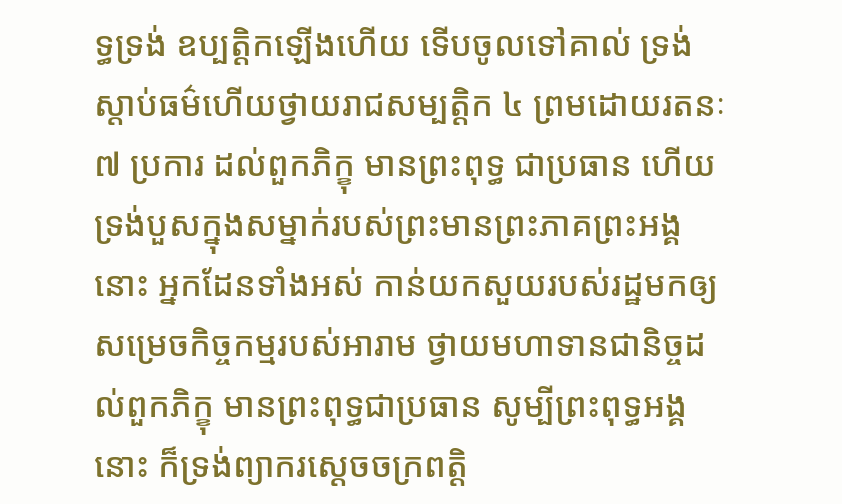ទ្ធទ្រង់ ឧប្បត្តិកឡើងហើយ ទើបចូលទៅគាល់ ទ្រង់ស្តាប់ធម៌ហើយថ្វាយរាជសម្បត្តិក ៤ ព្រមដោយរតនៈ ៧ ប្រការ ដល់ពួកភិក្ខុ មានព្រះពុទ្ធ ជាប្រធាន ហើយទ្រង់បួសក្នុងសម្នាក់របស់ព្រះមានព្រះភាគព្រះអង្គនោះ អ្នកដែនទាំងអស់ កាន់យកសួយរបស់រដ្ឋមកឲ្យ សម្រេចកិច្ចកម្មរបស់អារាម ថ្វាយមហាទានជានិច្ចដល់ពួកភិក្ខុ មានព្រះពុទ្ធជាប្រធាន សូម្បីព្រះពុទ្ធអង្គ នោះ ក៏ទ្រង់ព្យាករស្តេចចក្រពត្តិ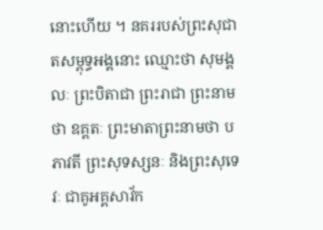នោះហើយ ។ នគររបស់ព្រះសុជាតសម្ពុទ្ធអង្គនោះ ឈ្មោះថា សុមង្គលៈ ព្រះបិតាជា ព្រះរាជា ព្រះនាមថា ឧគ្គតៈ ព្រះមាតាព្រះនាមថា បភាវតី ព្រះសុទស្សនៈ និងព្រះសុទេវៈ ជាគូអគ្គសាវ័ក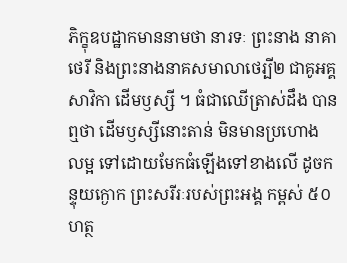ភិក្ខុឧបដ្ឋាកមាននាមថា នារទៈ ព្រះនាង នាគាថេរី និងព្រះនាងនាគសមាលាថេរ្បី២ ជាគូអគ្គសាវិកា ដើមឫស្សី ។ ធំជាឈើត្រាស់ដឹង បានឮថា ដើមឫស្សីនោះតាន់ មិនមានប្រហោង លម្អ ទៅដោយមែកធំឡើងទៅខាងលើ ដូចកន្ទុយក្ងោក ព្រះសរីរៈរបស់ព្រះអង្គ កម្ពស់ ៥០ ហត្ថ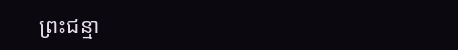ព្រះជន្មា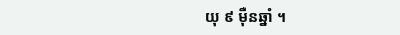យុ ៩ ម៉ឺនឆ្នាំ ។